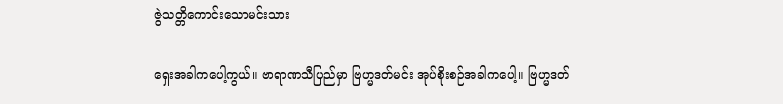ဇွဲသတ္တိကောင်းသောမင်းသား

ရှေးအခါကပေါ့ကွယ်။ ဗာရာဏသီပြည်မှာ ဗြဟ္မဒတ်မင်း အုပ်စိုးစဉ်အခါကပေါ့။ ဗြဟ္မဒတ်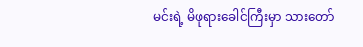မင်းရဲ့ မိဖုရားခေါင်ကြီးမှာ သားတော်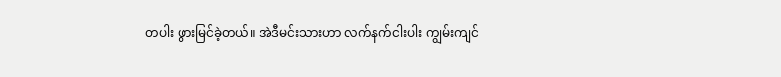တပါး ဖွားမြင်ခဲ့တယ်။ အဲဒီမင်းသားဟာ လက်နက်ငါးပါး ကျွမ်းကျင်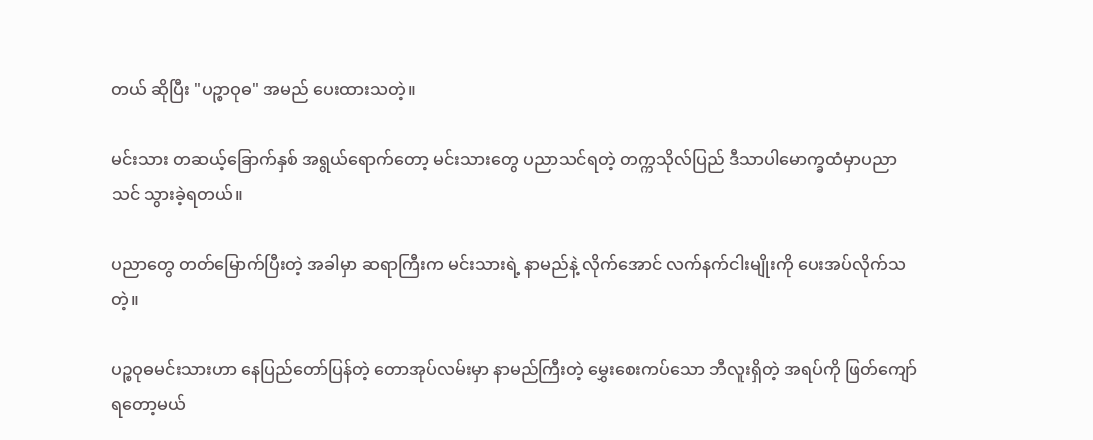တယ် ဆိုပြီး "ပဉ္စာဝုဓ" အမည် ပေးထားသတဲ့။

မင်းသား တဆယ့်ခြောက်နှစ် အရွယ်ရောက်တော့ မင်းသားတွေ ပညာသင်ရတဲ့ တက္ကသိုလ်ပြည် ဒီသာပါမောက္ခထံမှာပညာသင် သွားခဲ့ရတယ်။

ပညာတွေ တတ်မြောက်ပြီးတဲ့ အခါမှာ ဆရာကြီးက မင်းသားရဲ့ နာမည်နဲ့ လိုက်အောင် လက်နက်ငါးမျိုးကို ပေးအပ်လိုက်သတဲ့။

ပဉ္စဝုဓမင်းသားဟာ နေပြည်တော်ပြန်တဲ့ တောအုပ်လမ်းမှာ နာမည်ကြီးတဲ့ မွှေးစေးကပ်သော ဘီလူးရှိတဲ့ အရပ်ကို ဖြတ်ကျော်ရတော့မယ်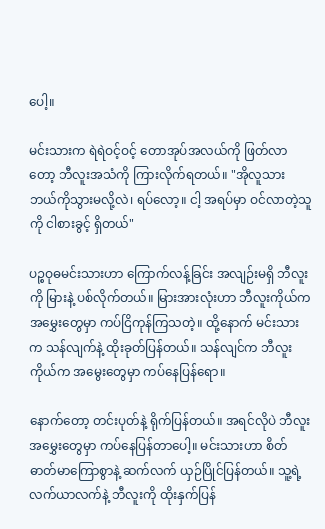ပေါ့။

မင်းသားက ရဲရဲဝင့်ဝင့် တောအုပ်အလယ်ကို ဖြတ်လာတော့ ဘီလူးအသံကို ကြားလိုက်ရတယ်။ "အိုလူသား ဘယ်ကိုသွားမလို့လဲ၊ ရပ်လော့။ ငါ့ အရပ်မှာ ဝင်လာတဲ့သူကို ငါစားခွင့် ရှိတယ်"

ပဉ္စဝုဓမင်းသားဟာ ကြောက်လန့်ခြင်း အလျဉ်းမရှိ ဘီလူးကို မြားနဲ့ ပစ်လိုက်တယ်။ မြားအားလုံးဟာ ဘီလူးကိုယ်က အမွှေးတွေမှာ ကပ်ငြိကုန်ကြသတဲ့။ ထို့နောက် မင်းသားက သန်လျက်နဲ့ ထိုးခုတ်ပြန်တယ်။ သန်လျင်က ဘီလူးကိုယ်က အမွေးတွေမှာ ကပ်နေပြန်ရော။

နောက်တော့ တင်းပုတ်နဲ့ ရိုက်ပြန်တယ်။ အရင်လိုပဲ ဘီလူးအမွှေးတွေမှာ ကပ်နေပြန်တာပေါ့။ မင်းသားဟာ စိတ်ဓာတ်မာကြောစွာနဲ့ ဆက်လက် ယှဉ်ပြိုင်ပြန်တယ်။ သူ့ရဲ့ လက်ယာလက်နဲ့ ဘီလူးကို ထိုးနှက်ပြန်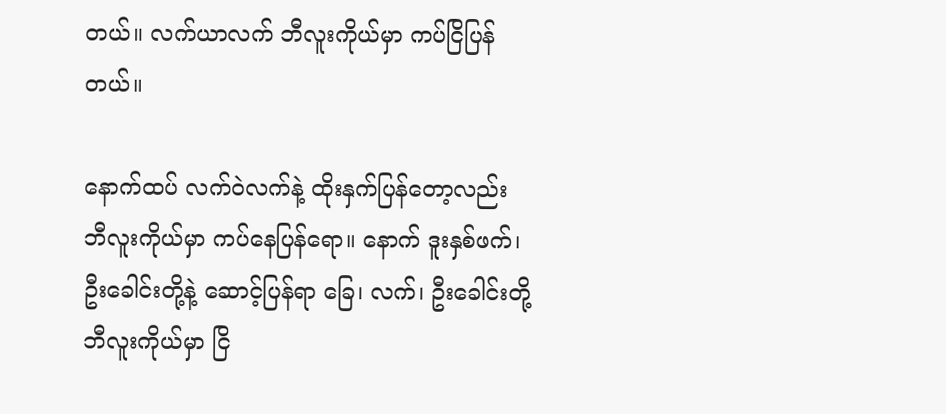တယ်။ လက်ယာလက် ဘီလူးကိုယ်မှာ ကပ်ငြိပြန်တယ်။

နောက်ထပ် လက်ဝဲလက်နဲ့ ထိုးနှက်ပြန်တော့လည်း ဘီလူးကိုယ်မှာ ကပ်နေပြန်ရော။ နောက် ဒူးနှစ်ဖက်၊ ဦးခေါင်းတို့နဲ့ ဆောင့်ပြန်ရာ ခြေ၊ လက်၊ ဦးခေါင်းတို့ ဘီလူးကိုယ်မှာ ငြိ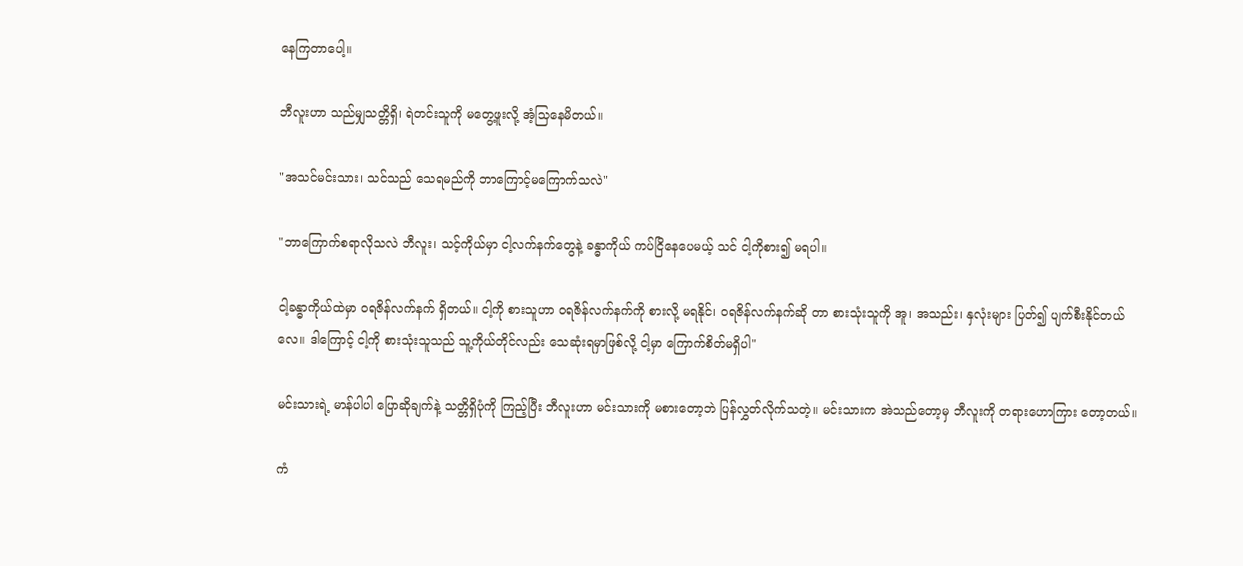နေကြတာပေါ့။

ဘီလူးဟာ သည်မျှသတ္တိရှိ၊ ရဲတင်းသူကို မတွေ့ဖူးလို့ အံ့သြနေမိတယ်။

"အသင်မင်းသား၊ သင်သည် သေရမည်ကို ဘာကြောင့်မကြောက်သလဲ"

"ဘာကြောက်စရာလိုသလဲ ဘီလူး၊ သင့်ကိုယ်မှာ ငါ့လက်နက်တွေနဲ့ ခန္ဓာကိုယ် ကပ်ငြိနေပေမယ့် သင် ငါ့ကိုစား၍ မရပါ။

ငါ့ခန္ဓာကိုယ်ထဲမှာ ဝရဇိန်လက်နက် ရှိတယ်။ ငါ့ကို စားသူဟာ ဝရဇိန်လက်နက်ကို စားလို့ မရနိုင်၊ ဝရဇိန်လက်နက်ဆို တာ စားသုံးသူကို အူ၊ အသည်း၊ နှလုံးများ ပြတ်၍ ပျက်စီးနိုင်တယ်လေ။ ဒါကြောင့် ငါ့ကို စားသုံးသူသည် သူ့ကိုယ်တိုင်လည်း သေဆုံးရမှာဖြစ်လို့ ငါ့မှာ ကြောက်စိတ်မရှိပါ"

မင်းသားရဲ့ မာန်ပါပါ ပြောဆိုချက်နဲ့ သတ္တိရှိပုံကို ကြည့်ပြီး ဘီလူးဟာ မင်းသားကို မစားတော့ဘဲ ပြန်လွှတ်လိုက်သတဲ့။ မင်းသားက အဲသည်တော့မှ ဘီလူးကို တရားဟောကြား တော့တယ်။

ကံ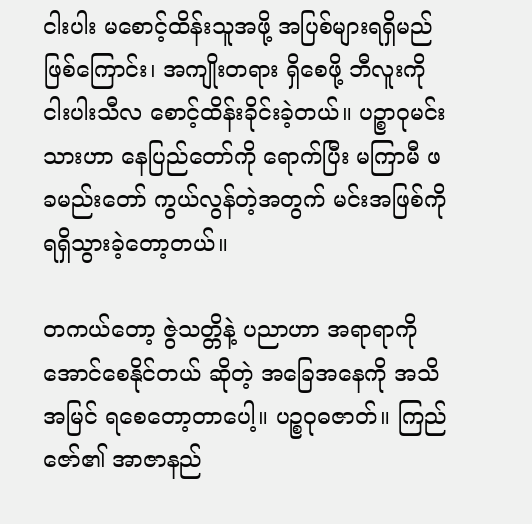ငါးပါး မစောင့်ထိန်းသူအဖို့ အပြစ်များရရှိမည် ဖြစ်ကြောင်း၊ အကျိုးတရား ရှိစေဖို့ ဘီလူးကို ငါးပါးသီလ စောင့်ထိန်းခိုင်းခဲ့တယ်။ ပဉ္စာဝုမင်းသားဟာ နေပြည်တော်ကို ရောက်ပြီး မကြာမီ ဖခမည်းတော် ကွယ်လွန်တဲ့အတွက် မင်းအဖြစ်ကို ရရှိသွားခဲ့တော့တယ်။

တကယ်တော့ ဇွဲသတ္တိနဲ့ ပညာဟာ အရာရာကို အောင်စေနိုင်တယ် ဆိုတဲ့ အခြေအနေကို အသိအမြင် ရစေတော့တာပေါ့။ ပဉ္စဝုဓဇာတ်။ ကြည်ဇော်၏ အာဇာနည်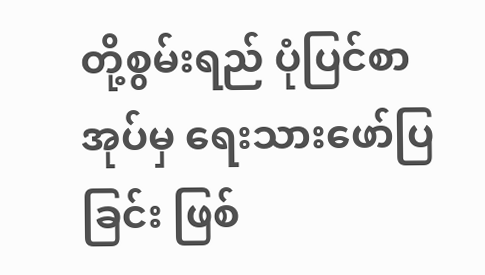တို့စွမ်းရည် ပုံပြင်စာအုပ်မှ ရေးသားဖော်ပြခြင်း ဖြစ်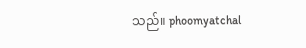သည်။ phoomyatchal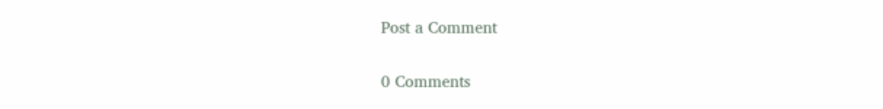Post a Comment

0 Comments